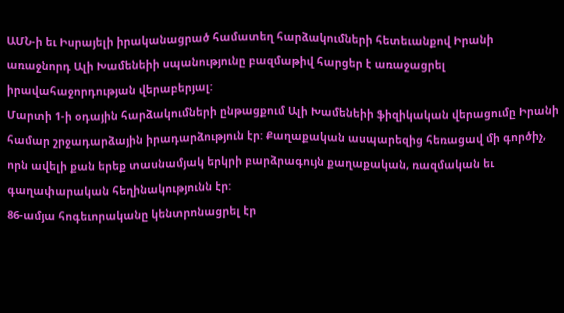ԱՄՆ-ի եւ Իսրայելի իրականացրած համատեղ հարձակումների հետեւանքով Իրանի առաջնորդ Ալի Խամենեիի սպանությունը բազմաթիվ հարցեր է առաջացրել իրավահաջորդության վերաբերյալ:
Մարտի 1-ի օդային հարձակումների ընթացքում Ալի Խամենեիի ֆիզիկական վերացումը Իրանի համար շրջադարձային իրադարձություն էր: Քաղաքական ասպարեզից հեռացավ մի գործիչ, որն ավելի քան երեք տասնամյակ երկրի բարձրագույն քաղաքական, ռազմական եւ գաղափարական հեղինակությունն էր:
86-ամյա հոգեւորականը կենտրոնացրել էր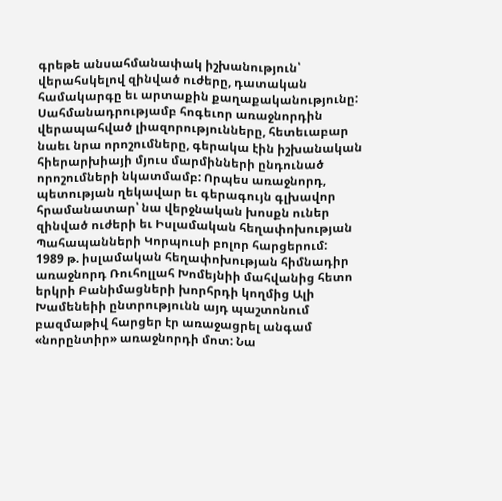գրեթե անսահմանափակ իշխանություն՝ վերահսկելով զինված ուժերը, դատական համակարգը եւ արտաքին քաղաքականությունը: Սահմանադրությամբ հոգեւոր առաջնորդին վերապահված լիազորությունները, հետեւաբար նաեւ նրա որոշումները, գերակա էին իշխանական հիերարխիայի մյուս մարմինների ընդունած որոշումների նկատմամբ: Որպես առաջնորդ, պետության ղեկավար եւ գերագույն գլխավոր հրամանատար՝ նա վերջնական խոսքն ուներ զինված ուժերի եւ Իսլամական հեղափոխության Պահապանների Կորպուսի բոլոր հարցերում:
1989 թ. իսլամական հեղափոխության հիմնադիր առաջնորդ Ռուհոլլահ Խոմեյնիի մահվանից հետո երկրի Բանիմացների խորհրդի կողմից Ալի Խամենեիի ընտրությունն այդ պաշտոնում բազմաթիվ հարցեր էր առաջացրել անգամ «նորընտիր» առաջնորդի մոտ: Նա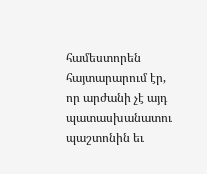համեստորեն հայտարարում էր, որ արժանի չէ այդ պատասխանատու պաշտոնին եւ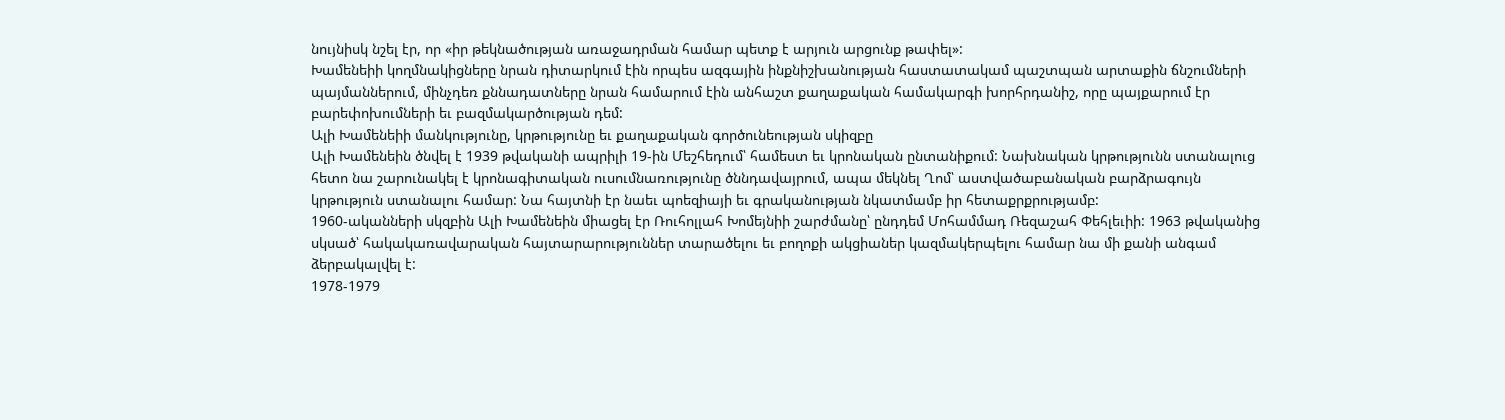նույնիսկ նշել էր, որ «իր թեկնածության առաջադրման համար պետք է արյուն արցունք թափել»:
Խամենեիի կողմնակիցները նրան դիտարկում էին որպես ազգային ինքնիշխանության հաստատակամ պաշտպան արտաքին ճնշումների պայմաններում, մինչդեռ քննադատները նրան համարում էին անհաշտ քաղաքական համակարգի խորհրդանիշ, որը պայքարում էր բարեփոխումների եւ բազմակարծության դեմ:
Ալի Խամենեիի մանկությունը, կրթությունը եւ քաղաքական գործունեության սկիզբը
Ալի Խամենեին ծնվել է 1939 թվականի ապրիլի 19-ին Մեշհեդում՝ համեստ եւ կրոնական ընտանիքում: Նախնական կրթությունն ստանալուց հետո նա շարունակել է կրոնագիտական ուսումնառությունը ծննդավայրում, ապա մեկնել Ղոմ՝ աստվածաբանական բարձրագույն կրթություն ստանալու համար: Նա հայտնի էր նաեւ պոեզիայի եւ գրականության նկատմամբ իր հետաքրքրությամբ:
1960-ականների սկզբին Ալի Խամենեին միացել էր Ռուհոլլահ Խոմեյնիի շարժմանը՝ ընդդեմ Մոհամմադ Ռեզաշահ Փեհլեւիի: 1963 թվականից սկսած՝ հակակառավարական հայտարարություններ տարածելու եւ բողոքի ակցիաներ կազմակերպելու համար նա մի քանի անգամ ձերբակալվել է:
1978-1979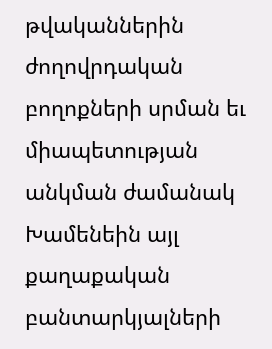թվականներին ժողովրդական բողոքների սրման եւ միապետության անկման ժամանակ Խամենեին այլ քաղաքական բանտարկյալների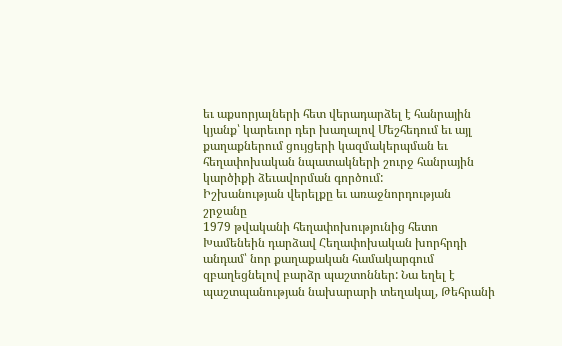եւ աքսորյալների հետ վերադարձել է հանրային կյանք՝ կարեւոր դեր խաղալով Մեշհեդում եւ այլ քաղաքներում ցույցերի կազմակերպման եւ հեղափոխական նպատակների շուրջ հանրային կարծիքի ձեւավորման գործում:
Իշխանության վերելքը եւ առաջնորդության շրջանը
1979 թվականի հեղափոխությունից հետո Խամենեին դարձավ Հեղափոխական խորհրդի անդամ՝ նոր քաղաքական համակարգում զբաղեցնելով բարձր պաշտոններ: Նա եղել է պաշտպանության նախարարի տեղակալ, Թեհրանի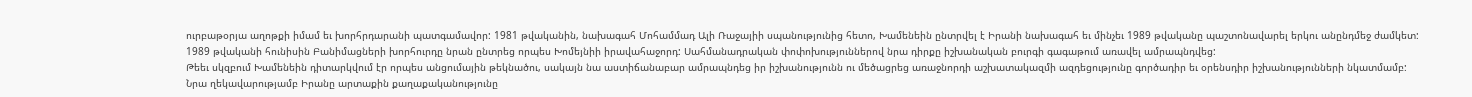ուրբաթօրյա աղոթքի իմամ եւ խորհրդարանի պատգամավոր: 1981 թվականին, նախագահ Մոհամմադ Ալի Ռաջայիի սպանությունից հետո, Խամենեին ընտրվել է Իրանի նախագահ եւ մինչեւ 1989 թվականը պաշտոնավարել երկու անընդմեջ ժամկետ:
1989 թվականի հունիսին Բանիմացների խորհուրդը նրան ընտրեց որպես Խոմեյնիի իրավահաջորդ: Սահմանադրական փոփոխություններով նրա դիրքը իշխանական բուրգի գագաթում առավել ամրապնդվեց:
Թեեւ սկզբում Խամենեին դիտարկվում էր որպես անցումային թեկնածու, սակայն նա աստիճանաբար ամրապնդեց իր իշխանությունն ու մեծացրեց առաջնորդի աշխատակազմի ազդեցությունը գործադիր եւ օրենսդիր իշխանությունների նկատմամբ:
Նրա ղեկավարությամբ Իրանը արտաքին քաղաքականությունը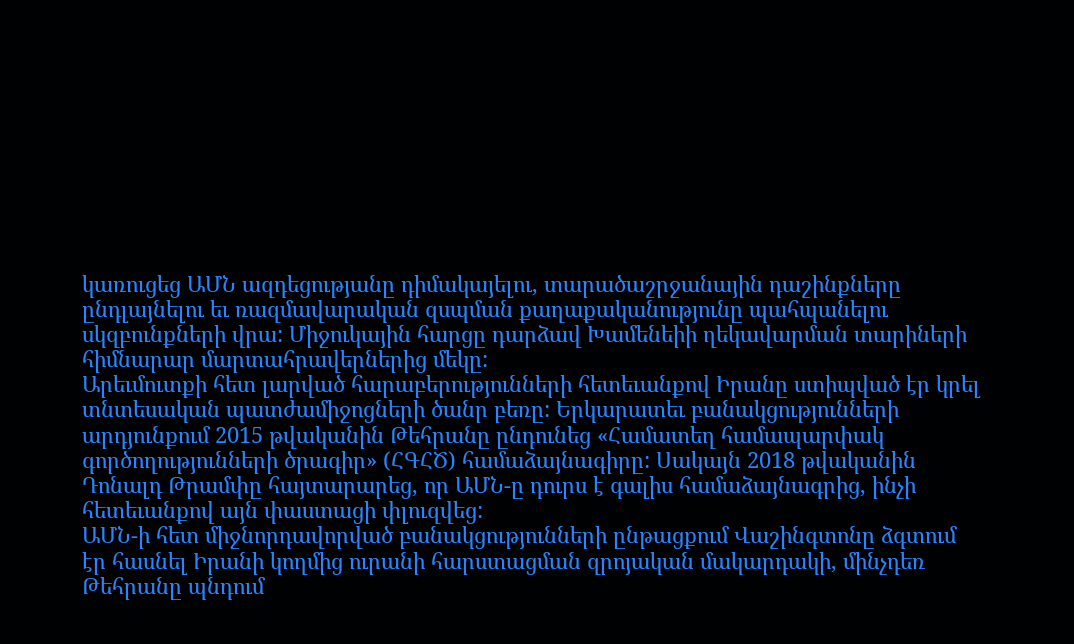կառուցեց ԱՄՆ ազդեցությանը դիմակայելու, տարածաշրջանային դաշինքները ընդլայնելու եւ ռազմավարական զսպման քաղաքականությունը պահպանելու սկզբունքների վրա: Միջուկային հարցը դարձավ Խամենեիի ղեկավարման տարիների հիմնարար մարտահրավերներից մեկը:
Արեւմուտքի հետ լարված հարաբերությունների հետեւանքով Իրանը ստիպված էր կրել տնտեսական պատժամիջոցների ծանր բեռը: Երկարատեւ բանակցությունների արդյունքում 2015 թվականին Թեհրանը ընդունեց «Համատեղ համապարփակ գործողությունների ծրագիր» (ՀԳՀԾ) համաձայնագիրը: Սակայն 2018 թվականին Դոնալդ Թրամփը հայտարարեց, որ ԱՄՆ-ը դուրս է գալիս համաձայնագրից, ինչի հետեւանքով այն փաստացի փլուզվեց:
ԱՄՆ-ի հետ միջնորդավորված բանակցությունների ընթացքում Վաշինգտոնը ձգտում էր հասնել Իրանի կողմից ուրանի հարստացման զրոյական մակարդակի, մինչդեռ Թեհրանը պնդում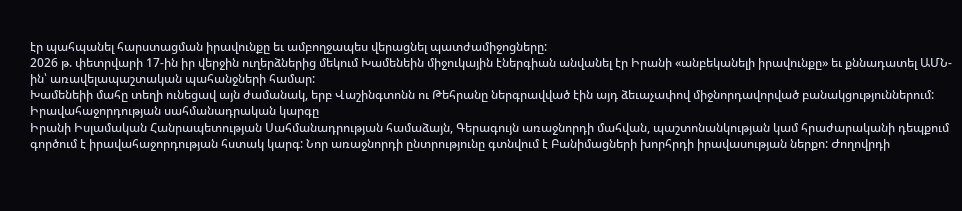էր պահպանել հարստացման իրավունքը եւ ամբողջապես վերացնել պատժամիջոցները:
2026 թ. փետրվարի 17-ին իր վերջին ուղերձներից մեկում Խամենեին միջուկային էներգիան անվանել էր Իրանի «անբեկանելի իրավունքը» եւ քննադատել ԱՄՆ-ին՝ առավելապաշտական պահանջների համար:
Խամենեիի մահը տեղի ունեցավ այն ժամանակ, երբ Վաշինգտոնն ու Թեհրանը ներգրավված էին այդ ձեւաչափով միջնորդավորված բանակցություններում:
Իրավահաջորդության սահմանադրական կարգը
Իրանի Իսլամական Հանրապետության Սահմանադրության համաձայն, Գերագույն առաջնորդի մահվան, պաշտոնանկության կամ հրաժարականի դեպքում գործում է իրավահաջորդության հստակ կարգ: Նոր առաջնորդի ընտրությունը գտնվում է Բանիմացների խորհրդի իրավասության ներքո: Ժողովրդի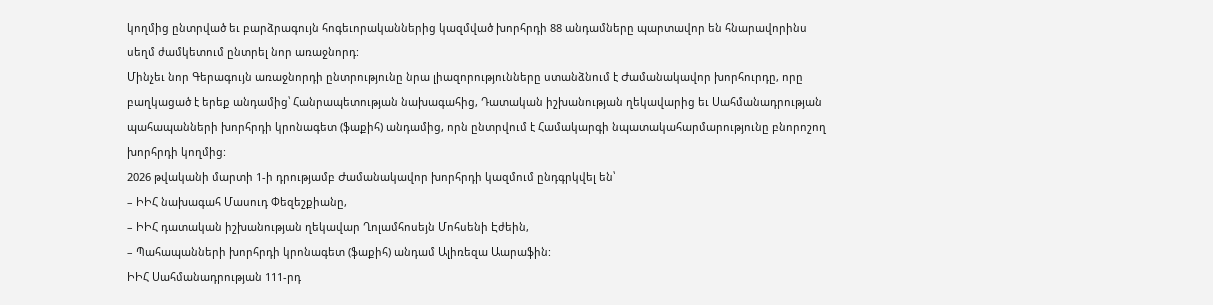կողմից ընտրված եւ բարձրագույն հոգեւորականներից կազմված խորհրդի 88 անդամները պարտավոր են հնարավորինս սեղմ ժամկետում ընտրել նոր առաջնորդ:
Մինչեւ նոր Գերագույն առաջնորդի ընտրությունը նրա լիազորությունները ստանձնում է Ժամանակավոր խորհուրդը, որը բաղկացած է երեք անդամից՝ Հանրապետության նախագահից, Դատական իշխանության ղեկավարից եւ Սահմանադրության պահապանների խորհրդի կրոնագետ (ֆաքիհ) անդամից, որն ընտրվում է Համակարգի նպատակահարմարությունը բնորոշող խորհրդի կողմից:
2026 թվականի մարտի 1-ի դրությամբ Ժամանակավոր խորհրդի կազմում ընդգրկվել են՝
– ԻԻՀ նախագահ Մասուդ Փեզեշքիանը,
– ԻԻՀ դատական իշխանության ղեկավար Ղոլամհոսեյն Մոհսենի Էժեին,
– Պահապանների խորհրդի կրոնագետ (ֆաքիհ) անդամ Ալիռեզա Աարաֆին:
ԻԻՀ Սահմանադրության 111-րդ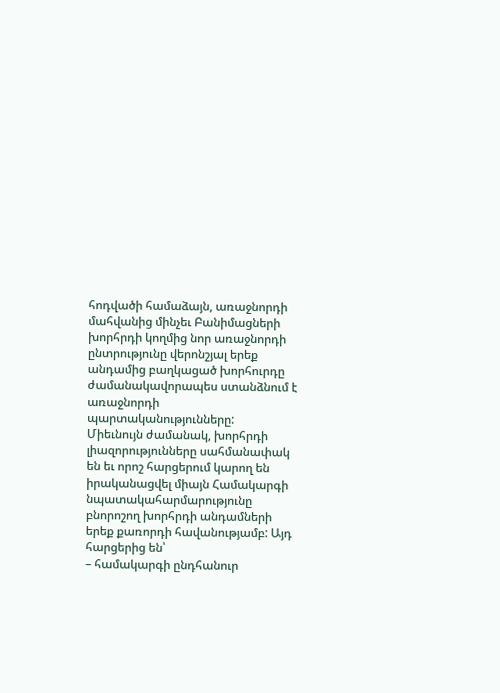հոդվածի համաձայն, առաջնորդի մահվանից մինչեւ Բանիմացների խորհրդի կողմից նոր առաջնորդի ընտրությունը վերոնշյալ երեք անդամից բաղկացած խորհուրդը ժամանակավորապես ստանձնում է առաջնորդի պարտականությունները:
Միեւնույն ժամանակ, խորհրդի լիազորությունները սահմանափակ են եւ որոշ հարցերում կարող են իրականացվել միայն Համակարգի նպատակահարմարությունը բնորոշող խորհրդի անդամների երեք քառորդի հավանությամբ: Այդ հարցերից են՝
– համակարգի ընդհանուր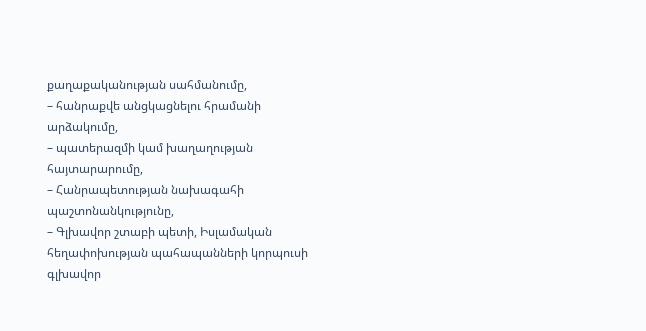քաղաքականության սահմանումը,
– հանրաքվե անցկացնելու հրամանի արձակումը,
– պատերազմի կամ խաղաղության հայտարարումը,
– Հանրապետության նախագահի պաշտոնանկությունը,
– Գլխավոր շտաբի պետի, Իսլամական հեղափոխության պահապանների կորպուսի գլխավոր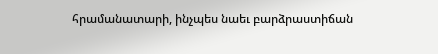հրամանատարի, ինչպես նաեւ բարձրաստիճան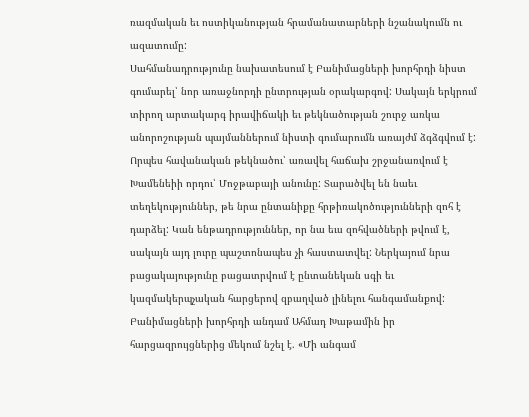ռազմական եւ ոստիկանության հրամանատարների նշանակումն ու ազատումը:
Սահմանադրությունը նախատեսում է Բանիմացների խորհրդի նիստ գումարել՝ նոր առաջնորդի ընտրության օրակարգով: Սակայն երկրում տիրող արտակարգ իրավիճակի եւ թեկնածության շուրջ առկա անորոշության պայմաններում նիստի գումարումն առայժմ ձգձգվում է:
Որպես հավանական թեկնածու՝ առավել հաճախ շրջանառվում է Խամենեիի որդու՝ Մոջթաբայի անունը: Տարածվել են նաեւ տեղեկություններ, թե նրա ընտանիքը հրթիռակոծությունների զոհ է դարձել: Կան ենթադրություններ, որ նա եւս զոհվածների թվում է, սակայն այդ լուրը պաշտոնապես չի հաստատվել: Ներկայում նրա բացակայությունը բացատրվում է ընտանեկան սգի եւ կազմակերպչական հարցերով զբաղված լինելու հանգամանքով:
Բանիմացների խորհրդի անդամ Ահմադ Խաթամին իր հարցազրույցներից մեկում նշել է. «Մի անգամ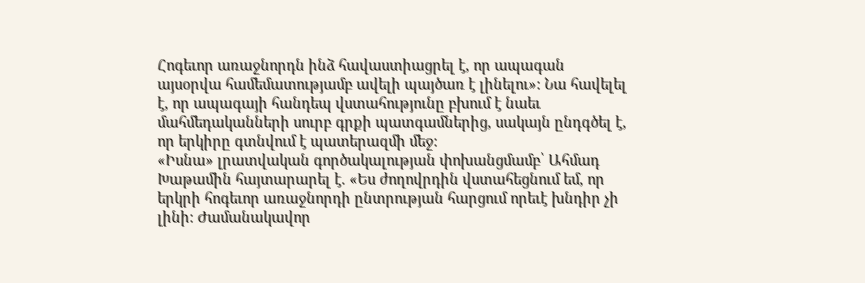Հոգեւոր առաջնորդն ինձ հավաստիացրել է, որ ապագան այսօրվա համեմատությամբ ավելի պայծառ է լինելու»: Նա հավելել է, որ ապագայի հանդեպ վստահությունը բխում է նաեւ մահմեդականների սուրբ գրքի պատգամներից, սակայն ընդգծել է, որ երկիրը գտնվում է պատերազմի մեջ:
«Իսնա» լրատվական գործակալության փոխանցմամբ՝ Ահմադ Խաթամին հայտարարել է. «Ես ժողովրդին վստահեցնում եմ, որ երկրի հոգեւոր առաջնորդի ընտրության հարցում որեւէ խնդիր չի լինի: Ժամանակավոր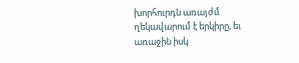խորհուրդն առայժմ ղեկավարում է երկիրը, եւ առաջին իսկ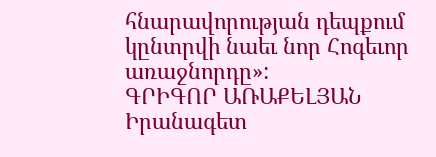հնարավորության դեպքում կընտրվի նաեւ նոր Հոգեւոր առաջնորդը»:
ԳՐԻԳՈՐ ԱՌԱՔԵԼՅԱՆ
Իրանագետ